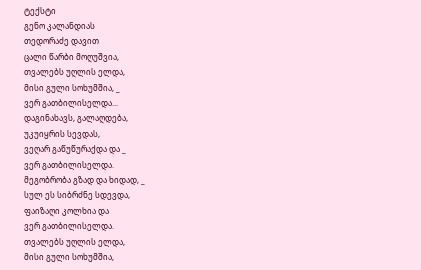ტექსტი
გენო კალანდიას
თედორაძე დავით
ცალი წარბი მოღუშვია,
თვალებს უღლის ელდა,
მისი გული სოხუმშია, _
ვერ გათბილისელდა...
დაგინახავს, გალაღდება,
უკუიყრის სევდას,
ვეღარ გაწუწურაქდა და _
ვერ გათბილისელდა.
მეგობრობა გზად და ხიდად, _
სულ ეს სიბრძნე სდევდა,
ფაიზაღი კოლხია და
ვერ გათბილისელდა.
თვალებს უღლის ელდა,
მისი გული სოხუმშია,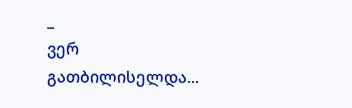_
ვერ გათბილისელდა...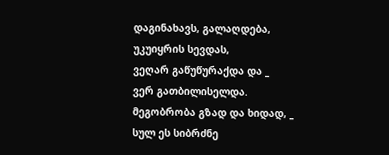დაგინახავს, გალაღდება,
უკუიყრის სევდას,
ვეღარ გაწუწურაქდა და _
ვერ გათბილისელდა.
მეგობრობა გზად და ხიდად, _
სულ ეს სიბრძნე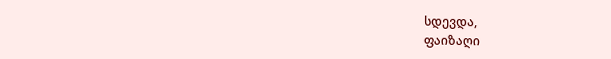სდევდა,
ფაიზაღი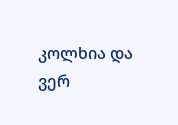კოლხია და
ვერ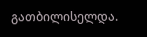გათბილისელდა.